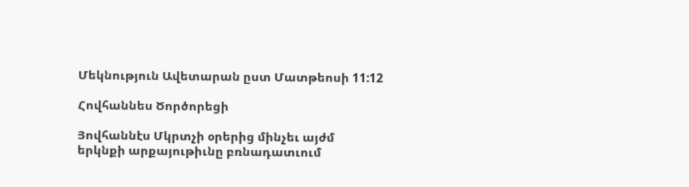Մեկնություն Ավետարան ըստ Մատթեոսի 11:12

Հովհաննես Ծործորեցի

Յովհաննէս Մկրտչի օրերից մինչեւ այժմ երկնքի արքայութիւնը բռնադատւում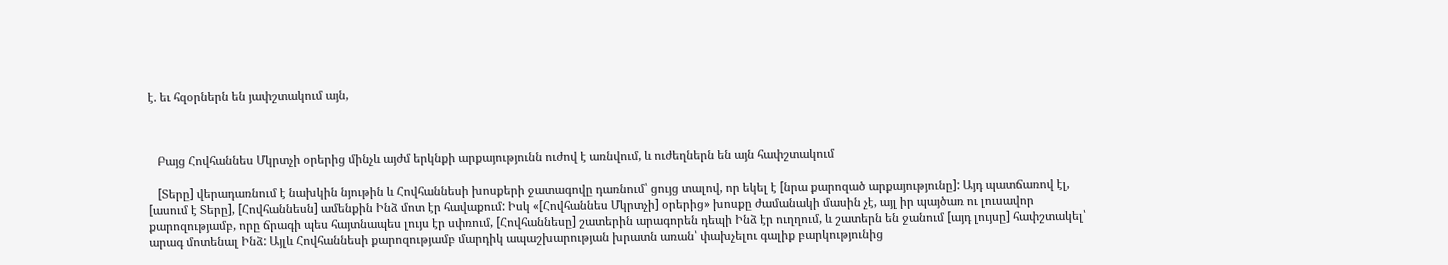է. եւ հզօրներն են յափշտակում այն,



   Բայց Հովհաննես Մկրտչի օրերից մինչև այժմ երկնքի արքայությունն ուժով է առնվում, և ուժեղներն են այն հափշտակում

   [Տերը] վերադառնում է նախկին նյութին և Հովհաննեսի խոսքերի ջատագովը դառնում՝ ցույց տալով, որ եկել է [նրա քարոզած արքայությունը]: Այդ պատճառով էլ, [ասում է Տերը], [Հովհաննեսն] ամենքին Ինձ մոտ էր հավաքում: Իսկ «[Հովհաննես Մկրտչի] օրերից» խոսքը ժամանակի մասին չէ, այլ իր պայծառ ու լուսավոր քարոզությամբ, որը ճրագի պես հայտնապես լույս էր սփռում, [Հովհաննեսը] շատերին արագորեն դեպի Ինձ էր ուղղում, և շատերն են ջանում [այդ լույսը] հափշտակել՝ արագ մոտենալ Ինձ: Այլև Հովհաննեսի քարոզությամբ մարդիկ ապաշխարության խրատն առան՝ փախչելու գալիք բարկությունից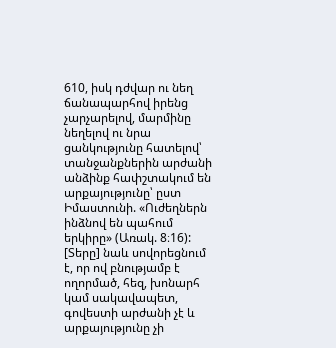610, իսկ դժվար ու նեղ ճանապարհով իրենց չարչարելով, մարմինը նեղելով ու նրա ցանկությունը հատելով՝ տանջանքներին արժանի անձինք հափշտակում են արքայությունը՝ ըստ Իմաստունի. «Ուժեղներն ինձնով են պահում երկիրը» (Առակ. 8։16): [Տերը] նաև սովորեցնում է, որ ով բնությամբ է ողորմած, հեզ, խոնարհ կամ սակավապետ, գովեստի արժանի չէ և արքայությունը չի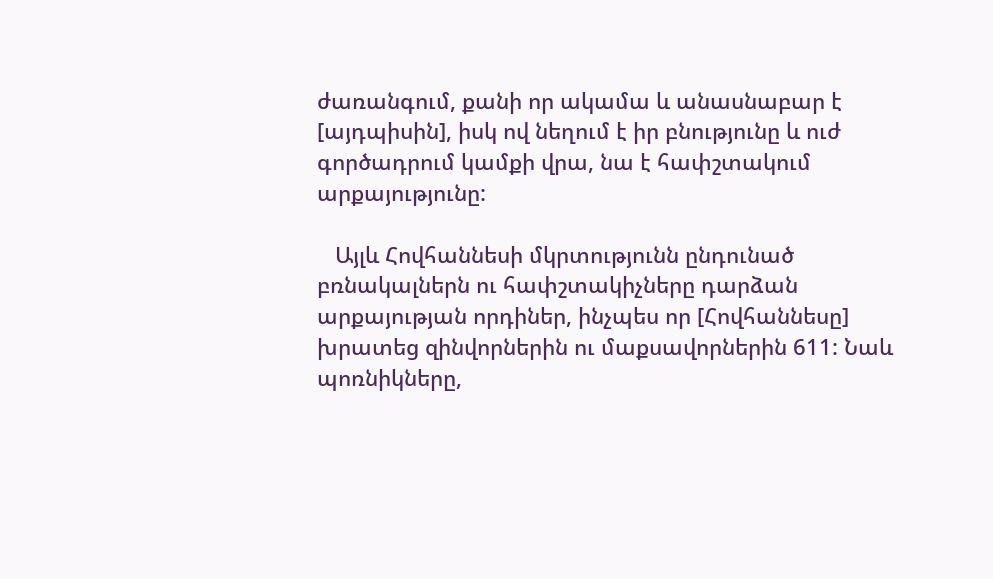ժառանգում, քանի որ ակամա և անասնաբար է [այդպիսին], իսկ ով նեղում է իր բնությունը և ուժ գործադրում կամքի վրա, նա է հափշտակում արքայությունը:

   Այլև Հովհաննեսի մկրտությունն ընդունած բռնակալներն ու հափշտակիչները դարձան արքայության որդիներ, ինչպես որ [Հովհաննեսը] խրատեց զինվորներին ու մաքսավորներին 611: Նաև պոռնիկները,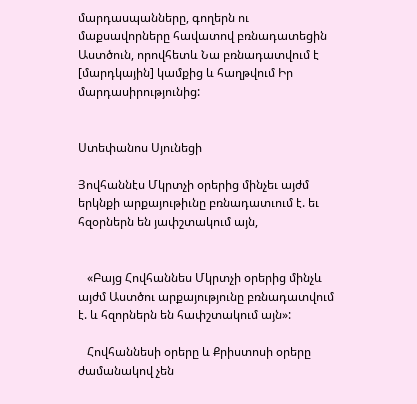մարդասպանները, գողերն ու մաքսավորները հավատով բռնադատեցին Աստծուն, որովհետև Նա բռնադատվում է [մարդկային] կամքից և հաղթվում Իր մարդասիրությունից:


Ստեփանոս Սյունեցի

Յովհաննէս Մկրտչի օրերից մինչեւ այժմ երկնքի արքայութիւնը բռնադատւում է. եւ հզօրներն են յափշտակում այն,


   «Բայց Հովհաննես Մկրտչի օրերից մինչև այժմ Աստծու արքայությունը բռնադատվում է. և հզորներն են հափշտակում այն»:

   Հովհաննեսի օրերը և Քրիստոսի օրերը ժամանակով չեն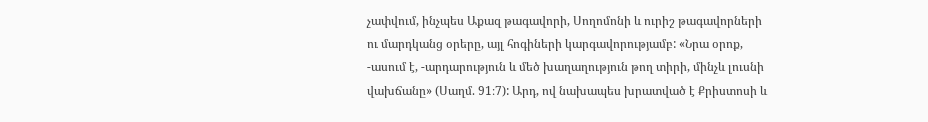չափվում, ինչպես Աքազ թագավորի, Սողոմոնի և ուրիշ թագավորների ու մարդկանց օրերը, այլ հոգիների կարգավորությամբ: «Նրա օրոք, -ասում է, -արդարություն և մեծ խաղաղություն թող տիրի, մինչև լուսնի վախճանը» (Սաղմ. 91։7): Արդ, ով նախապես խրատված է Քրիստոսի և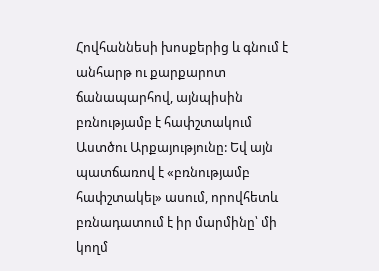Հովհաննեսի խոսքերից և գնում է անհարթ ու քարքարոտ ճանապարհով, այնպիսին բռնությամբ է հափշտակում Աստծու Արքայությունը: Եվ այն պատճառով է «բռնությամբ հափշտակել» ասում, որովհետև բռնադատում է իր մարմինը՝ մի կողմ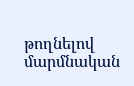թողնելով մարմնական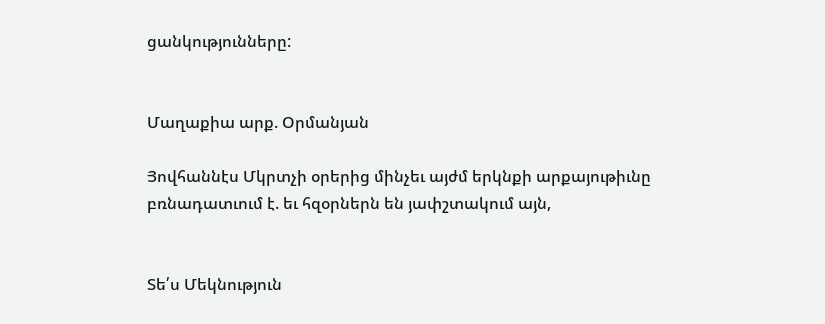ցանկությունները:


Մաղաքիա արք. Օրմանյան

Յովհաննէս Մկրտչի օրերից մինչեւ այժմ երկնքի արքայութիւնը բռնադատւում է. եւ հզօրներն են յափշտակում այն,


Տե՛ս Մեկնություն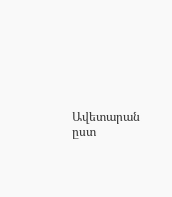Ավետարան ըստ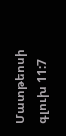Մատթեոսի գլուխ 11:7